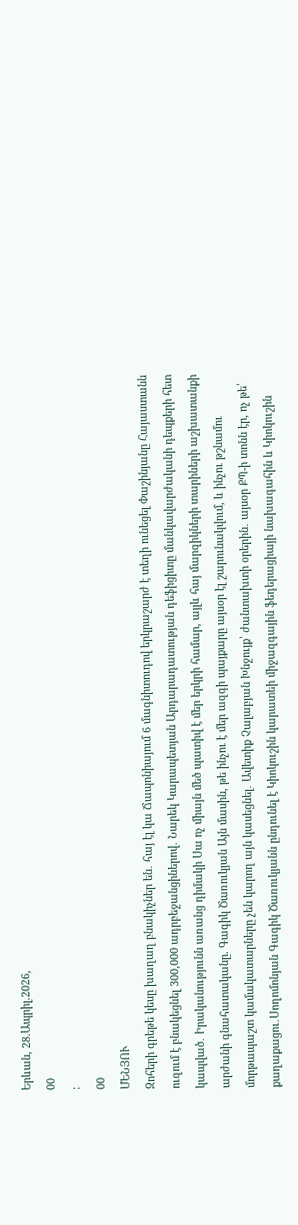Երևան, 28.Ապրիլ.2026,
00
:
00
ՄԵՆՅՈՒ
Զոհերի գրեթե կեսը խաղաղ բնակիչներ են․ հայ էլ կա Ճապոնիայում 6 մագնիտուդով երկրաշարժ է տեղի ունեցել Փաշինյանը Հայաստանն ուզում է բնակեցնել 300,000 ադրբեջանցիներով․ Նարեկ Կարապետյան Արդարադատության դեֆիցիտը մանկավարժականի դեպքերի հետ կապված․ Իրականությունն առանց դիմակի Սա ոչ միայն մեծ պատիվ է մեր երկրի համար, այլև հայ մարզիկների տարիների աշխատանքի արժանի գնահատականը. Գագիկ Ծառուկյան Այն մասին, թե ինչու է մեր ազգի պայքարը այսօր էլ շարունակվում, և ինչու թշնամու մորթապաշտ կամակատարները չեն կարող այն կասեցնել․ Ավետիք Չալաբյան Խնջույք՝ ժանտախտի օրերին․ այսօր ՔՊ-ի տոնն էր, ոչ թե՝ քաղաքացու․Սողոմոնյան Գագիկ Ծառուկյանն ընդունել է Կիոկուշին կարատեի միջազգային ֆեդերացիայի նախագահին և Կիոկուշին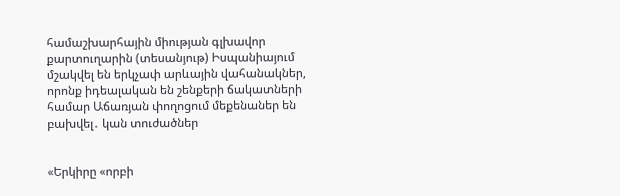համաշխարհային միության գլխավոր քարտուղարին (տեսանյութ) Իսպանիայում մշակվել են երկչափ արևային վահանակներ, որոնք իդեալական են շենքերի ճակատների համար Աճառյան փողոցում մեքենաներ են բախվել․ կան տուժածներ


«Երկիրը «որբի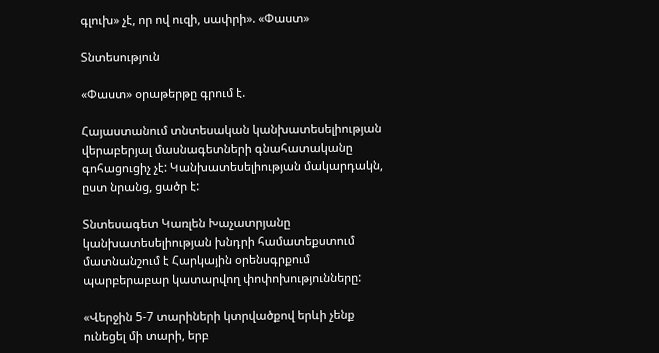գլուխ» չէ, որ ով ուզի, սափրի». «Փաստ»

Տնտեսություն

«Փաստ» օրաթերթը գրում է.

Հայաստանում տնտեսական կանխատեսելիության վերաբերյալ մասնագետների գնահատականը գոհացուցիչ չէ: Կանխատեսելիության մակարդակն, ըստ նրանց, ցածր է:

Տնտեսագետ Կառլեն Խաչատրյանը կանխատեսելիության խնդրի համատեքստում մատնանշում է Հարկային օրենսգրքում պարբերաբար կատարվող փոփոխությունները:

«Վերջին 5-7 տարիների կտրվածքով երևի չենք ունեցել մի տարի, երբ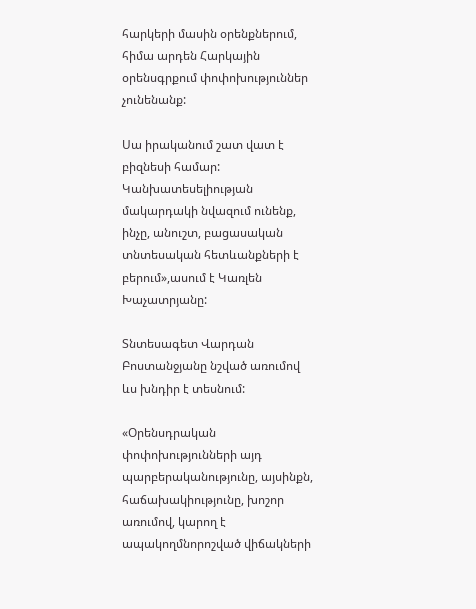հարկերի մասին օրենքներում, հիմա արդեն Հարկային օրենսգրքում փոփոխություններ չունենանք:

Սա իրականում շատ վատ է բիզնեսի համար: Կանխատեսելիության մակարդակի նվազում ունենք, ինչը, անուշտ, բացասական տնտեսական հետևանքների է բերում»,ասում է Կառլեն Խաչատրյանը:

Տնտեսագետ Վարդան Բոստանջյանը նշված առումով ևս խնդիր է տեսնում:

«Օրենսդրական փոփոխությունների այդ պարբերականությունը, այսինքն, հաճախակիությունը, խոշոր առումով, կարող է ապակողմնորոշված վիճակների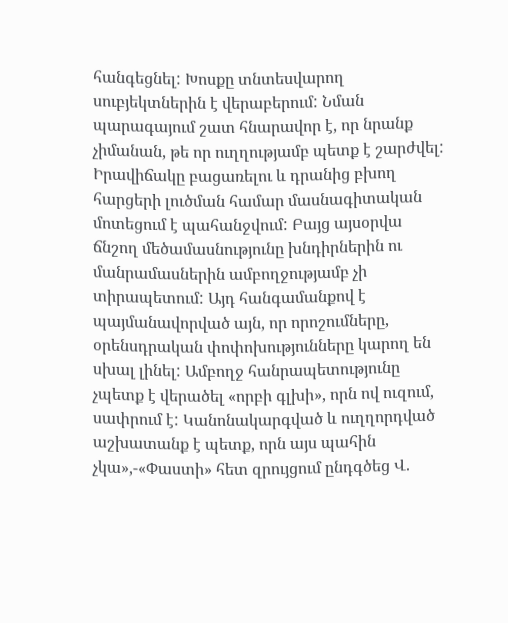հանգեցնել: Խոսքը տնտեսվարող սուբյեկտներին է վերաբերում: Նման պարագայում շատ հնարավոր է, որ նրանք չիմանան, թե որ ուղղությամբ պետք է շարժվել: Իրավիճակը բացառելու և դրանից բխող հարցերի լուծման համար մասնագիտական մոտեցում է պահանջվում: Բայց այսօրվա ճնշող մեծամասնությունը խնդիրներին ու մանրամասներին ամբողջությամբ չի տիրապետում: Այդ հանգամանքով է պայմանավորված այն, որ որոշումները, օրենսդրական փոփոխությունները կարող են սխալ լինել: Ամբողջ հանրապետությունը չպետք է վերածել «որբի գլխի», որն ով ուզում, սափրում է: Կանոնակարգված և ուղղորդված աշխատանք է պետք, որն այս պահին չկա»,-«Փաստի» հետ զրույցում ընդգծեց Վ.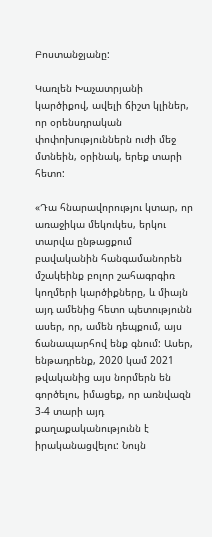Բոստանջյանը:

Կառլեն Խաչատրյանի կարծիքով, ավելի ճիշտ կլիներ, որ օրենսդրական փոփոխություններն ուժի մեջ մտնեին, օրինակ, երեք տարի հետո:

«Դա հնարավորությու կտար, որ առաջիկա մեկուկես, երկու տարվա ընթացքում բավականին հանգամանորեն մշակեինք բոլոր շահագրգիռ կողմերի կարծիքները, և միայն այդ ամենից հետո պետությունն ասեր, որ, ամեն դեպքում, այս ճանապարհով ենք գնում: Ասեր, ենթադրենք, 2020 կամ 2021 թվականից այս նորմերն են գործելու, իմացեք, որ առնվազն 3-4 տարի այդ քաղաքականությունն է իրականացվելու: Նույն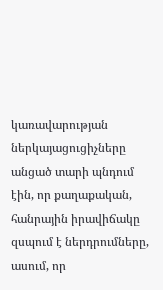կառավարության ներկայացուցիչները անցած տարի պնդում էին, որ քաղաքական, հանրային իրավիճակը զսպում է ներդրումները, ասում, որ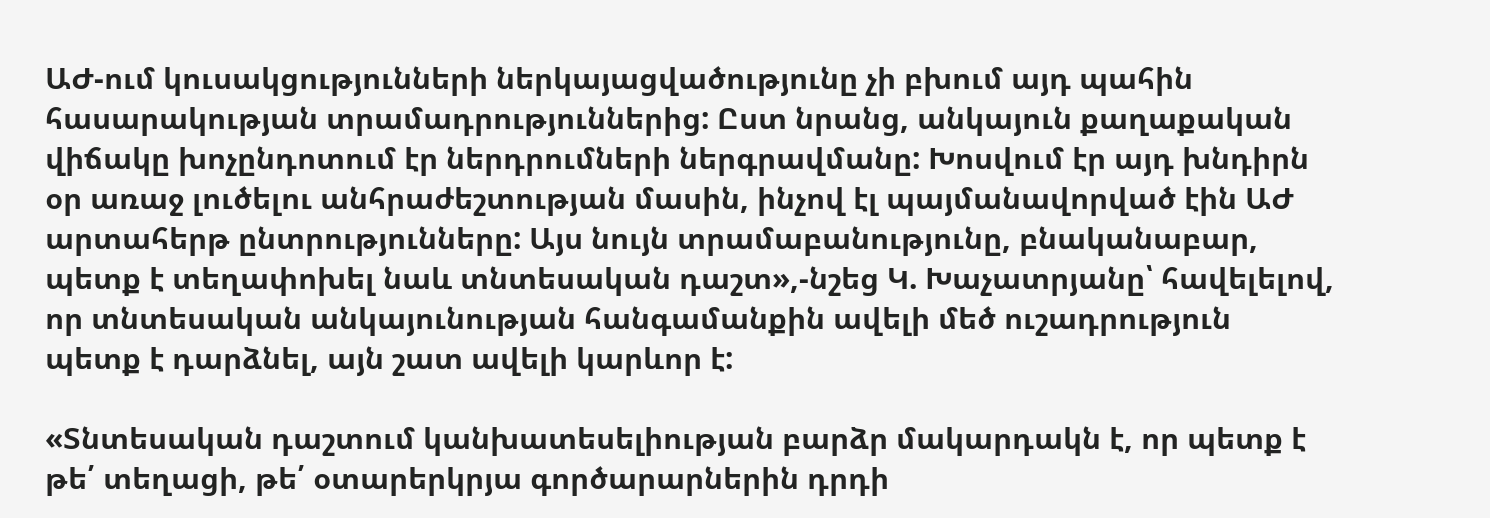ԱԺ-ում կուսակցությունների ներկայացվածությունը չի բխում այդ պահին հասարակության տրամադրություններից: Ըստ նրանց, անկայուն քաղաքական վիճակը խոչընդոտում էր ներդրումների ներգրավմանը: Խոսվում էր այդ խնդիրն օր առաջ լուծելու անհրաժեշտության մասին, ինչով էլ պայմանավորված էին ԱԺ արտահերթ ընտրությունները: Այս նույն տրամաբանությունը, բնականաբար, պետք է տեղափոխել նաև տնտեսական դաշտ»,-նշեց Կ. Խաչատրյանը՝ հավելելով, որ տնտեսական անկայունության հանգամանքին ավելի մեծ ուշադրություն պետք է դարձնել, այն շատ ավելի կարևոր է:

«Տնտեսական դաշտում կանխատեսելիության բարձր մակարդակն է, որ պետք է թե՛ տեղացի, թե՛ օտարերկրյա գործարարներին դրդի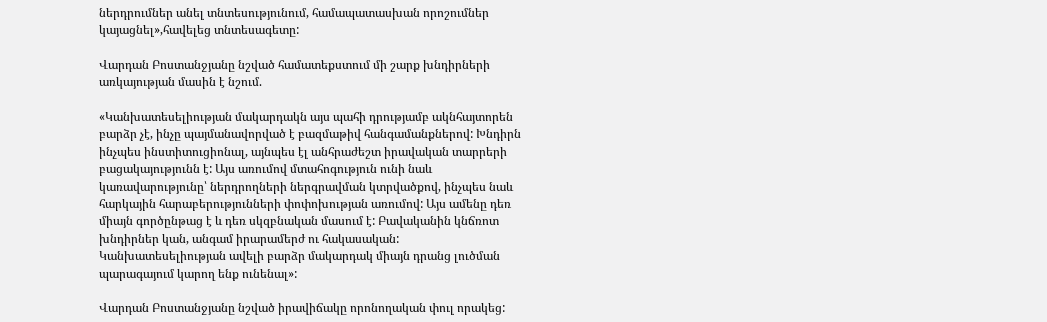ներդրումներ անել տնտեսությունում, համապատասխան որոշումներ կայացնել»,հավելեց տնտեսագետը:

Վարդան Բոստանջյանը նշված համատեքստում մի շարք խնդիրների առկայության մասին է նշում.

«Կանխատեսելիության մակարդակն այս պահի դրությամբ ակնհայտորեն բարձր չէ, ինչը պայմանավորված է բազմաթիվ հանգամանքներով: Խնդիրն ինչպես ինստիտուցիոնալ, այնպես էլ անհրաժեշտ իրավական տարրերի բացակայությունն է: Այս առումով մտահոգություն ունի նաև կառավարությունը՝ ներդրողների ներգրավման կտրվածքով, ինչպես նաև հարկային հարաբերությունների փոփոխության առումով: Այս ամենը դեռ միայն գործընթաց է և դեռ սկզբնական մասում է: Բավականին կնճռոտ խնդիրներ կան, անգամ իրարամերժ ու հակասական: Կանխատեսելիության ավելի բարձր մակարդակ միայն դրանց լուծման պարագայում կարող ենք ունենալ»:

Վարդան Բոստանջյանը նշված իրավիճակը որոնողական փուլ որակեց: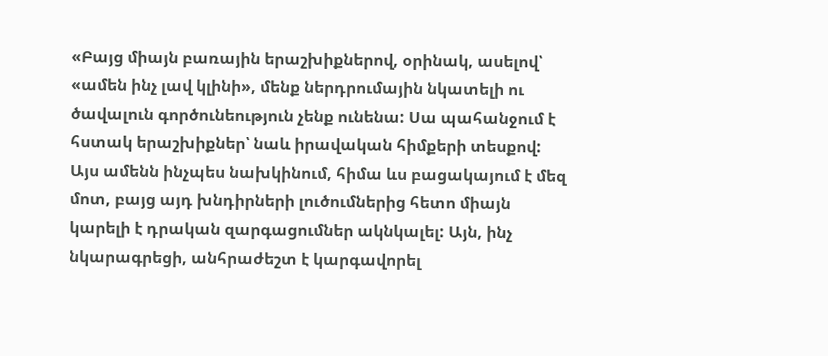«Բայց միայն բառային երաշխիքներով, օրինակ, ասելով՝ «ամեն ինչ լավ կլինի», մենք ներդրումային նկատելի ու ծավալուն գործունեություն չենք ունենա: Սա պահանջում է հստակ երաշխիքներ՝ նաև իրավական հիմքերի տեսքով: Այս ամենն ինչպես նախկինում, հիմա ևս բացակայում է մեզ մոտ, բայց այդ խնդիրների լուծումներից հետո միայն կարելի է դրական զարգացումներ ակնկալել: Այն, ինչ նկարագրեցի, անհրաժեշտ է կարգավորել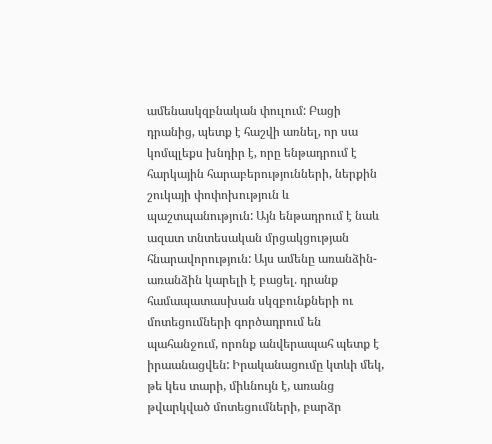ամենասկզբնական փուլում: Բացի դրանից, պետք է հաշվի առնել, որ սա կոմպլեքս խնդիր է, որը ենթադրում է հարկային հարաբերությունների, ներքին շուկայի փոփոխություն և պաշտպանություն: Այն ենթադրում է նաև ազատ տնտեսական մրցակցության հնարավորություն: Այս ամենը առանձին-առանձին կարելի է բացել. դրանք համապատասխան սկզբունքների ու մոտեցումների գործադրում են պահանջում, որոնք անվերապահ պետք է իրաանացվեն: Իրականացումը կտևի մեկ, թե կես տարի, միևնույն է, առանց թվարկված մոտեցումների, բարձր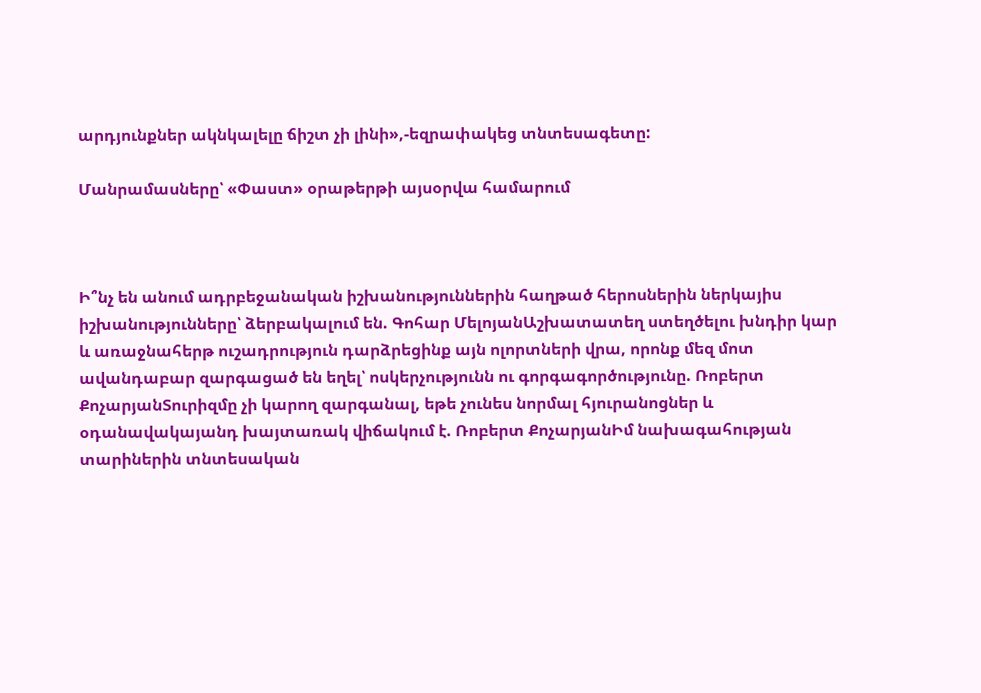արդյունքներ ակնկալելը ճիշտ չի լինի»,-եզրափակեց տնտեսագետը:

Մանրամասները՝ «Փաստ» օրաթերթի այսօրվա համարում



Ի՞նչ են անում ադրբեջանական իշխանություններին հաղթած հերոսներին ներկայիս իշխանությունները՝ ձերբակալում են. Գոհար ՄելոյանԱշխատատեղ ստեղծելու խնդիր կար և առաջնահերթ ուշադրություն դարձրեցինք այն ոլորտների վրա, որոնք մեզ մոտ ավանդաբար զարգացած են եղել՝ ոսկերչությունն ու գորգագործությունը. Ռոբերտ ՔոչարյանՏուրիզմը չի կարող զարգանալ, եթե չունես նորմալ հյուրանոցներ և օդանավակայանդ խայտառակ վիճակում է. Ռոբերտ ՔոչարյանԻմ նախագահության տարիներին տնտեսական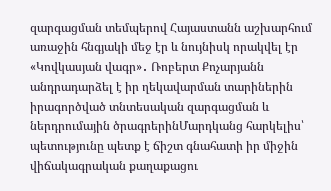զարգացման տեմպերով Հայաստանն աշխարհում առաջին հնգյակի մեջ էր և նույնիսկ որակվել էր «Կովկասյան վագր»․ Ռոբերտ Քոչարյանն անդրադարձել է իր ղեկավարման տարիներին իրագործված տնտեսական զարգացման և ներդրումային ծրագրերինՄարդկանց հարկելիս՝ պետությունը պետք է ճիշտ գնահատի իր միջին վիճակագրական քաղաքացու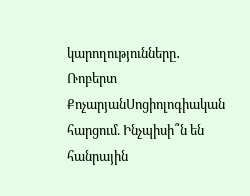կարողությունները․ Ռոբերտ ՔոչարյանՍոցիոլոգիական հարցում. Ինչպիսի՞ն են հանրային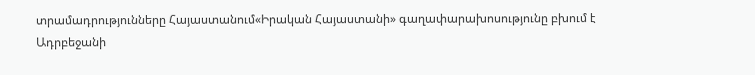տրամադրությունները Հայաստանում«Իրական Հայաստանի» գաղափարախոսությունը բխում է Ադրբեջանի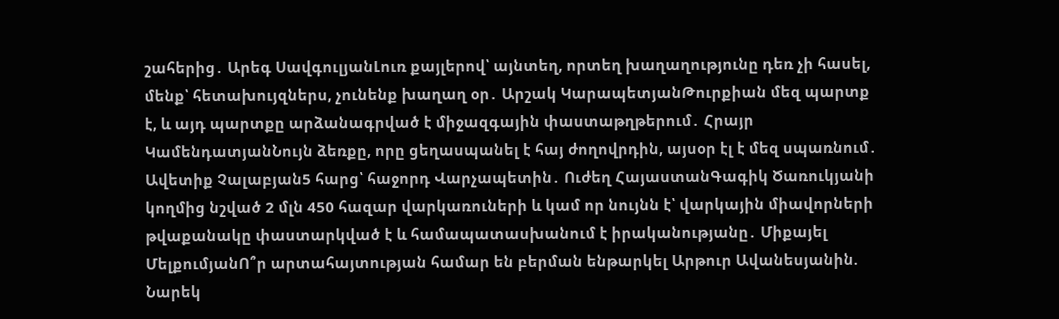շահերից․ Արեգ ՍավգուլյանԼուռ քայլերով՝ այնտեղ, որտեղ խաղաղությունը դեռ չի հասել, մենք՝ հետախույզներս, չունենք խաղաղ օր․ Արշակ ԿարապետյանԹուրքիան մեզ պարտք է, և այդ պարտքը արձանագրված է միջազգային փաստաթղթերում․ Հրայր ԿամենդատյանՆույն ձեռքը, որը ցեղասպանել է հայ ժողովրդին, այսօր էլ է մեզ սպառնում․ Ավետիք Չալաբյան5 հարց՝ հաջորդ Վարչապետին․ Ուժեղ ՀայաստանԳագիկ Ծառուկյանի կողմից նշված 2 մլն 450 հազար վարկառուների և կամ որ նույնն է՝ վարկային միավորների թվաքանակը փաստարկված է և համապատասխանում է իրականությանը․ Միքայել ՄելքումյանՈ՞ր արտահայտության համար են բերման ենթարկել Արթուր Ավանեսյանին. Նարեկ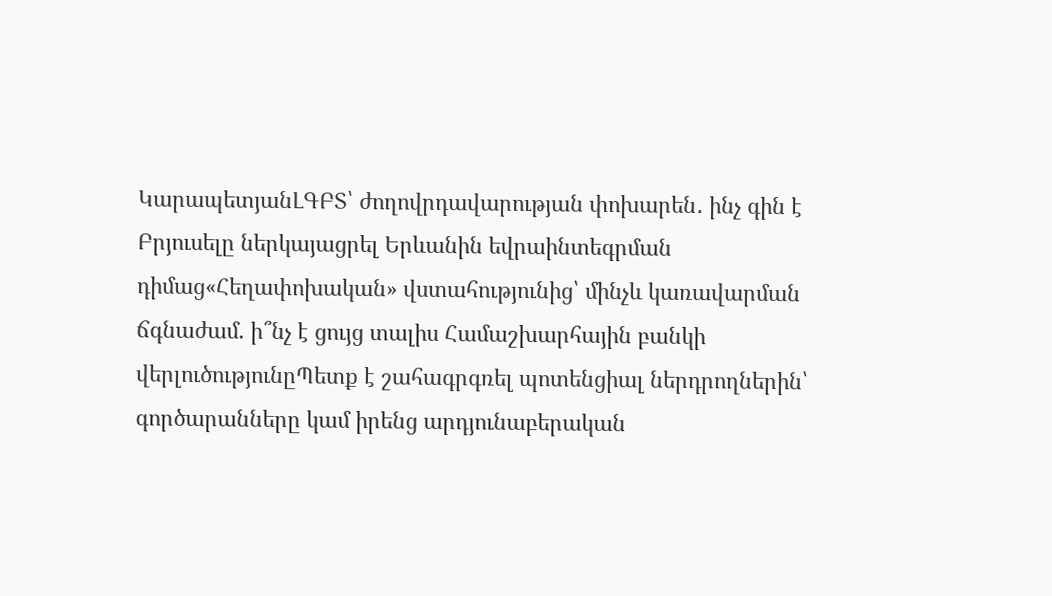ԿարապետյանԼԳԲՏ՝ ժողովրդավարության փոխարեն․ ինչ գին է Բրյուսելը ներկայացրել Երևանին եվրաինտեգրման դիմաց«Հեղափոխական» վստահությունից՝ մինչև կառավարման ճգնաժամ. ի՞նչ է ցույց տալիս Համաշխարհային բանկի վերլուծությունըՊետք է շահագրգռել պոտենցիալ ներդրողներին՝ գործարանները կամ իրենց արդյունաբերական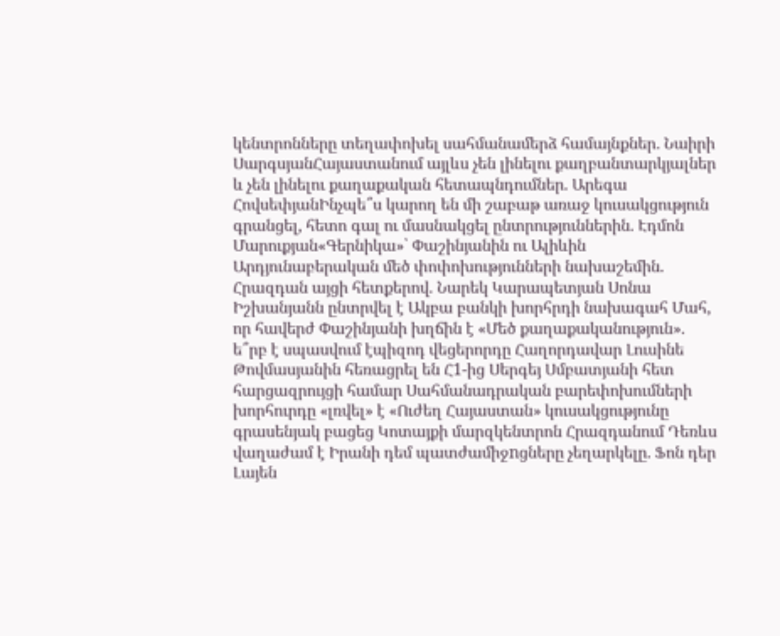կենտրոնները տեղափոխել սահմանամերձ համայնքներ․ Նաիրի ՍարգսյանՀայաստանում այլևս չեն լինելու քաղբանտարկյալներ և չեն լինելու քաղաքական հետապնդումներ. Արեգա ՀովսեփյանԻնչպե՞ս կարող են մի շաբաթ առաջ կուսակցություն գրանցել, հետո գալ ու մասնակցել ընտրություններին. Էդմոն Մարուքյան«Գերնիկա»՝ Փաշինյանին ու Ալիևին Արդյունաբերական մեծ փոփոխությունների նախաշեմին. Հրազդան այցի հետքերով. Նարեկ Կարապետյան Սոնա Իշխանյանն ընտրվել է Ակբա բանկի խորհրդի նախագահ Մահ, որ հավերժ Փաշինյանի խղճին է «Մեծ քաղաքականություն». ե՞րբ է սպասվում էպիզոդ վեցերորդը Հաղորդավար Լուսինե Թովմասյանին հեռացրել են Հ1-ից Սերգեյ Սմբատյանի հետ հարցազրույցի համար Սահմանադրական բարեփոխումների խորհուրդը «լռվել» է «Ուժեղ Հայաստան» կուսակցությունը գրասենյակ բացեց Կոտայքի մարզկենտրոն Հրազդանում Դեռևս վաղաժամ է Իրանի դեմ պատժամիջnցները չեղարկելը. Ֆոն դեր Լայեն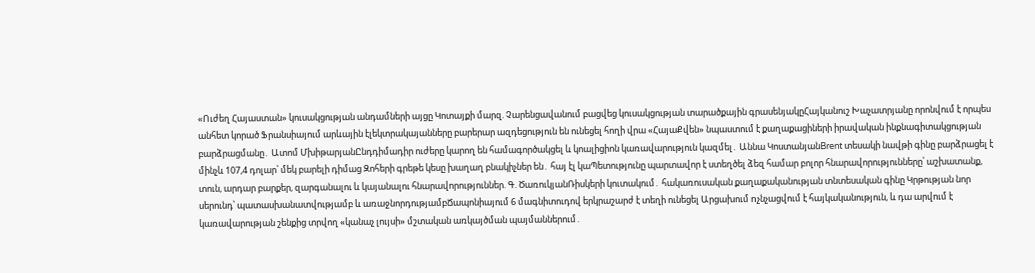«Ուժեղ Հայաստան» կուսակցության անդամների այցը Կոտայքի մարզ. Չարենցավանում բացվեց կուսակցության տարածքային գրասենյակըՀայկանուշ Խաչատրյանը որոնվում է որպես անհետ կորած Ֆրանսիայում արևային էլեկտրակայանները բարերար ազդեցություն են ունեցել հողի վրա «ՀայաՔվեն» նպաստում է քաղաքացիների իրավական ինքնագիտակցության բարձրացմանը․ Ատոմ ՄխիթարյանԸնդդիմադիր ուժերը կարող են համագործակցել և կոալիցիոն կառավարություն կազմել․ Աննա ԿոստանյանBrent տեսակի նավթի գինը բարձրացել է մինչև 107,4 դոլար՝ մեկ բարելի դիմաց Զոհերի գրեթե կեսը խաղաղ բնակիչներ են․ հայ էլ կաՊետությունը պարտավոր է ստեղծել ձեզ համար բոլոր հնարավորությունները՝ աշխատանք, տուն, արդար բարքեր, զարգանալու և կայանալու հնարավորություններ. Գ. ԾառուկյանՌիսկերի կուտակում․ հակառուսական քաղաքականության տնտեսական գինը Կրթության նոր սերունդ՝ պատասխանատվությամբ և առաջնորդությամբՃապոնիայում 6 մագնիտուդով երկրաշարժ է տեղի ունեցել Արցախում nչնչացվում է հայկականություն, և դա արվում է կառավարության շենքից տրվող «կանաչ լույսի» մշտական առկայծման պայմաններում․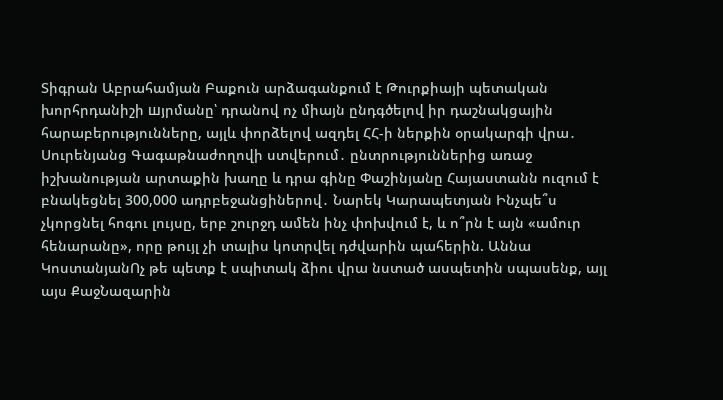Տիգրան Աբրահամյան Բաքուն արձագանքում է Թուրքիայի պետական խորհրդանիշի шյրմանը՝ դրանով ոչ միայն ընդգծելով իր դաշնակցային հարաբերությունները, այլև փորձելով ազդել ՀՀ-ի ներքին օրակարգի վրա․ Սուրենյանց Գագաթնաժողովի ստվերում․ ընտրություններից առաջ իշխանության արտաքին խաղը և դրա գինը Փաշինյանը Հայաստանն ուզում է բնակեցնել 300,000 ադրբեջանցիներով․ Նարեկ Կարապետյան Ինչպե՞ս չկորցնել հոգու լույսը, երբ շուրջդ ամեն ինչ փոխվում է, և ո՞րն է այն «ամուր հենարանը», որը թույլ չի տալիս կոտրվել դժվարին պահերին. Աննա ԿոստանյանՈչ թե պետք է սպիտակ ձիու վրա նստած ասպետին սպասենք, այլ այս ՔաջՆազարին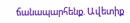ճանապարհենք. Ավետիք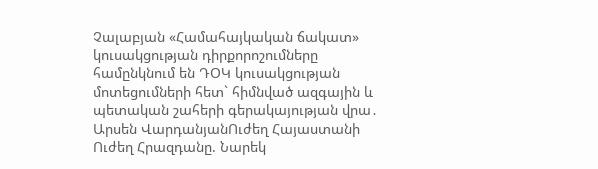Չալաբյան «Համահայկական ճակատ» կուսակցության դիրքորոշումները համընկնում են ԴՕԿ կուսակցության մոտեցումների հետ` հիմնված ազգային և պետական շահերի գերակայության վրա․ Արսեն ՎարդանյանՈւժեղ Հայաստանի Ուժեղ Հրազդանը. Նարեկ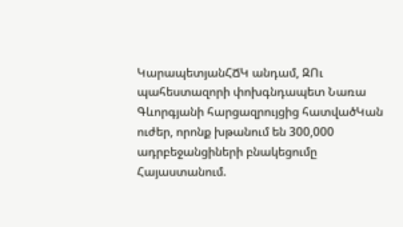ԿարապետյանՀՃԿ անդամ, ԶՈւ պահեստազորի փոխգնդապետ Նառա Գևորգյանի հարցազրույցից հատվածԿան ուժեր, որոնք խթանում են 300,000 ադրբեջանցիների բնակեցումը Հայաստանում.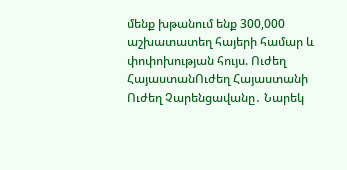մենք խթանում ենք 300,000 աշխատատեղ հայերի համար և փոփոխության հույս. Ուժեղ ՀայաստանՈւժեղ Հայաստանի Ուժեղ Չարենցավանը․ Նարեկ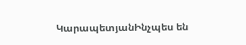ԿարապետյանԻնչպես են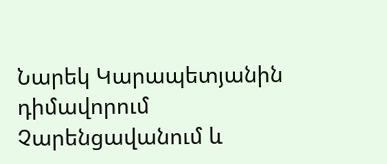Նարեկ Կարապետյանին դիմավորում Չարենցավանում և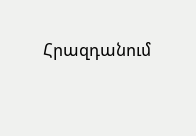Հրազդանում